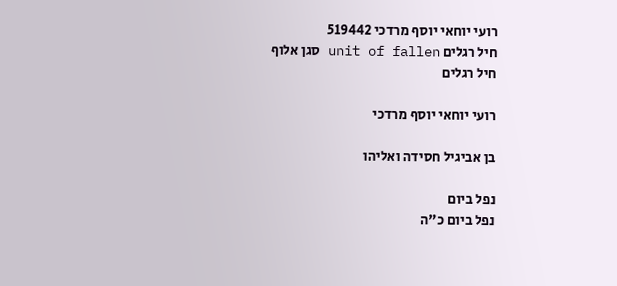רועי יוחאי יוסף מרדכי 519442
חיל רגלים unit of fallen סגן אלוף
חיל רגלים

רועי יוחאי יוסף מרדכי

בן אביגיל חסידה ואליהו

נפל ביום
נפל ביום כ"ה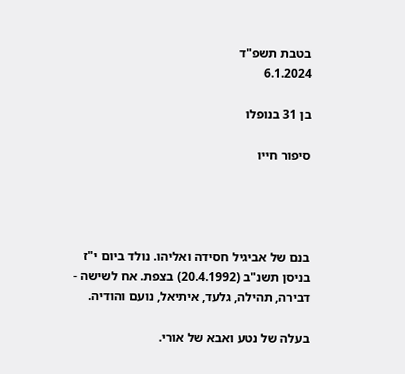בטבת תשפ"ד
6.1.2024

בן 31 בנופלו

סיפור חייו




בנם של אביגיל חסידה ואליהו. נולד ביום י"ז בניסן תשנ"ב (20.4.1992) בצפת. אח לשישה - דבירה, תהילה, גלעד, איתיאל, נועם והודיה.

בעלה של נטע ואבא של אורי.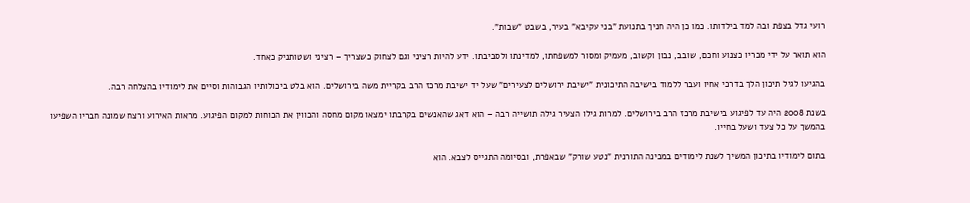רועי גדל בצפת ובה למד בילדותו. כמו כן היה חניך בתנועת "בני עקיבא" בעיר, בשבט "שבות".

הוא תואר על ידי מכריו כצנוע וחכם, שובב, נבון וקשוב, מעמיק ומסור למשפחתו, למדינתו ולסביבתו. ידע להיות רציני וגם לצחוק כשצריך – רציני ושטותניק כאחד.

בהגיעו לגיל תיכון הלך בדרכי אחיו ועבר ללמוד בישיבה התיכונית "ישיבת ירושלים לצעירים" שעל יד ישיבת מרכז הרב בקריית משה בירושלים. הוא בלט ביכולותיו הגבוהות וסיים את לימודיו בהצלחה רבה.

בשנת 2008 היה עד לפיגוע בישיבת מרכז הרב בירושלים. למרות גילו הצעיר גילה תושייה רבה – הוא דאג שהאנשים בקרבתו ימצאו מקום מחסה והכווין את הכוחות למקום הפיגוע. מראות האירוע ורצח שמונה חבריו השפיעו בהמשך על כל צעד ושעל בחייו.

בתום לימודיו בתיכון המשיך לשנת לימודים במכינה התורנית "נטע שורק" שבאפרת, ובסיומה התגייס לצבא. הוא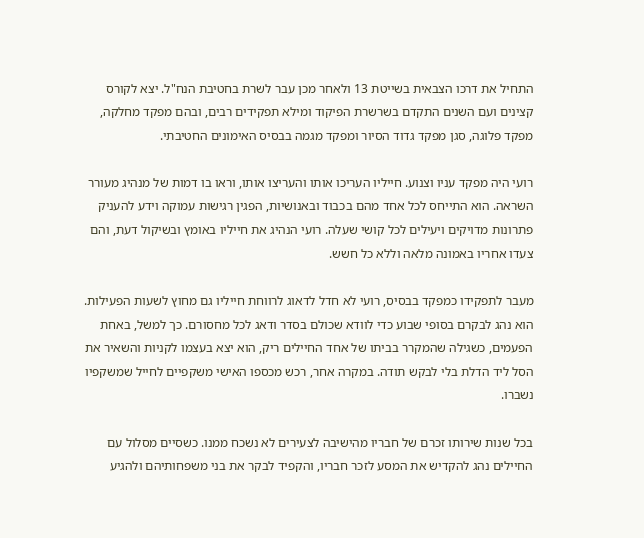התחיל את דרכו הצבאית בשייטת 13 ולאחר מכן עבר לשרת בחטיבת הנח"ל. יצא לקורס קצינים ועם השנים התקדם בשרשרת הפיקוד ומילא תפקידים רבים, ובהם מפקד מחלקה, מפקד פלוגה, סגן מפקד גדוד הסיור ומפקד מגמה בבסיס האימונים החטיבתי.

רועי היה מפקד עניו וצנוע. חייליו העריכו אותו והעריצו אותו, וראו בו דמות של מנהיג מעורר השראה. הוא התייחס לכל אחד מהם בכבוד ובאנושיות, הפגין רגישות עמוקה וידע להעניק פתרונות מדויקים ויעילים לכל קושי שעלה. רועי הנהיג את חייליו באומץ ובשיקול דעת, והם צעדו אחריו באמונה מלאה וללא כל חשש.

מעבר לתפקידו כמפקד בבסיס, רועי לא חדל לדאוג לרווחת חייליו גם מחוץ לשעות הפעילות. הוא נהג לבקרם בסופי שבוע כדי לוודא שכולם בסדר ודאג לכל מחסורם. כך למשל, באחת הפעמים, כשגילה שהמקרר בביתו של אחד החיילים ריק, הוא יצא בעצמו לקניות והשאיר את הסל ליד הדלת בלי לבקש תודה. במקרה אחר, רכש מכספו האישי משקפיים לחייל שמשקפיו נשברו.

בכל שנות שירותו זכרם של חבריו מהישיבה לצעירים לא נשכח ממנו. כשסיים מסלול עם החיילים נהג להקדיש את המסע לזכר חבריו, והקפיד לבקר את בני משפחותיהם ולהגיע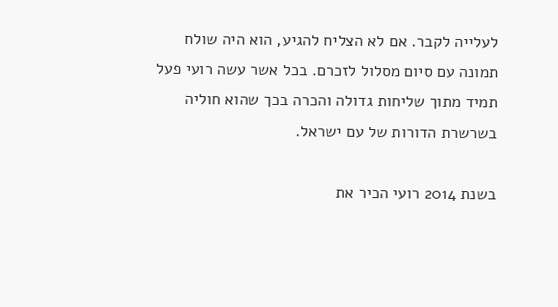לעלייה לקבר. אם לא הצליח להגיע, הוא היה שולח תמונה עם סיום מסלול לזכרם. בכל אשר עשה רועי פעל תמיד מתוך שליחות גדולה והכרה בכך שהוא חוליה בשרשרת הדורות של עם ישראל.

בשנת 2014 רועי הכיר את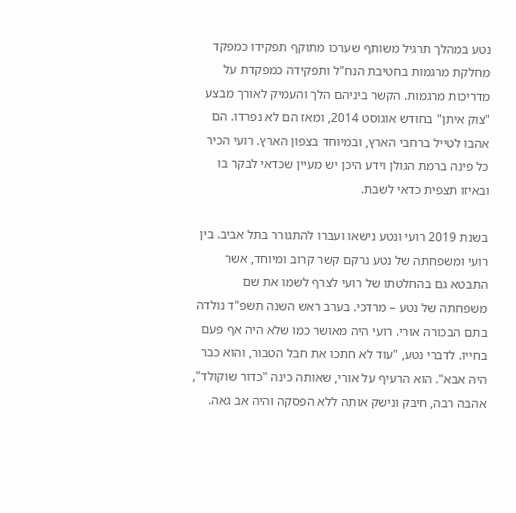נטע במהלך תרגיל משותף שערכו מתוקף תפקידו כמפקד מחלקת מרגמות בחטיבת הנח"ל ותפקידה כמפקדת על מדריכות מרגמות. הקשר ביניהם הלך והעמיק לאורך מבצע "צוק איתן" בחודש אוגוסט 2014, ומאז הם לא נפרדו. הם אהבו לטייל ברחבי הארץ, ובמיוחד בצפון הארץ. רועי הכיר כל פינה ברמת הגולן וידע היכן יש מעיין שכדאי לבקר בו ובאיזו תצפית כדאי לשבת.

בשנת 2019 רועי ונטע נישאו ועברו להתגורר בתל אביב. בין רועי ומשפחתה של נטע נרקם קשר קרוב ומיוחד, אשר התבטא גם בהחלטתו של רועי לצרף לשמו את שם משפחתה של נטע – מרדכי. בערב ראש השנה תשפ"ד נולדה בתם הבכורה אורי. רועי היה מאושר כמו שלא היה אף פעם בחייו. לדברי נטע, "עוד לא חתכו את חבל הטבור, והוא כבר היה אבא". הוא הרעיף על אורי, שאותה כינה "כדור שוקולד", אהבה רבה, חיבק ונישק אותה ללא הפסקה והיה אב גאה.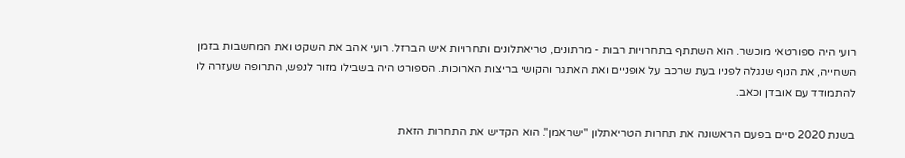רועי היה ספורטאי מוכשר. הוא השתתף בתחרויות רבות - מרתונים, טריאתלונים ותחרויות איש הברזל. רועי אהב את השקט ואת המחשבות בזמן השחייה, את הנוף שנגלה לפניו בעת שרכב על אופניים ואת האתגר והקושי בריצות הארוכות. הספורט היה בשבילו מזור לנפש, התרופה שעזרה לו להתמודד עם אובדן וכאב.

בשנת 2020 סיים בפעם הראשונה את תחרות הטריאתלון "ישראמן". הוא הקדיש את התחרות הזאת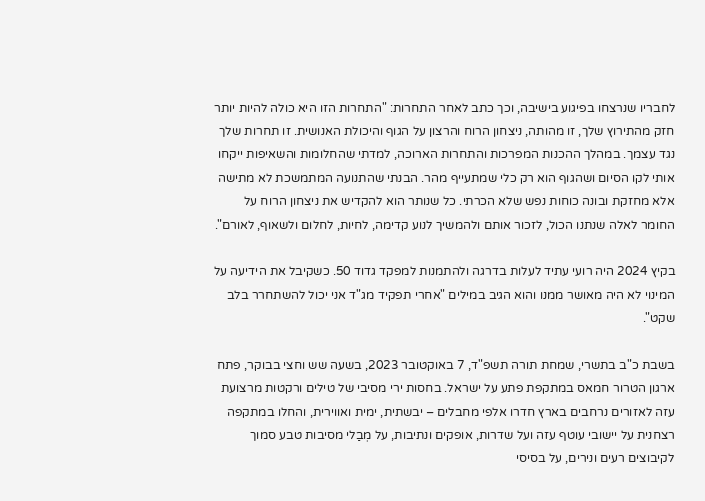לחבריו שנרצחו בפיגוע בישיבה, וכך כתב לאחר התחרות: "התחרות הזו היא כולה להיות יותר חזק מהתירוץ שלך, זו מהותה, ניצחון הרוח והרצון על הגוף והיכולת האנושית. זו תחרות שלך נגד עצמך. במהלך ההכנות המפרכות והתחרות הארוכה, למדתי שהחלומות והשאיפות ייקחו אותי לקו הסיום ושהגוף הוא רק כלי שמתעייף מהר. הבנתי שהתנועה המתמשכת לא מתישה אלא מחזקת ובונה כוחות נפש שלא הכרתי. כל שנותר הוא להקדיש את ניצחון הרוח על החומר לאלה שנתנו הכול, לזכור אותם ולהמשיך לנוע קדימה, לחיות, לחלום ולשאוף, לאורם".

בקיץ 2024 היה רועי עתיד לעלות בדרגה ולהתמנות למפקד גדוד 50. כשקיבל את הידיעה על המינוי לא היה מאושר ממנו והוא הגיב במילים "אחרי תפקיד מג"ד אני יכול להשתחרר בלב שקט".

בשבת כ"ב בתשרי, שמחת תורה תשפ"ד, 7 באוקטובר 2023, בשעה שש וחצי בבוקר, פתח ארגון הטרור חמאס במתקפת פתע על ישראל. בחסות ירי מסיבי של טילים ורקטות מרצועת עזה לאזורים נרחבים בארץ חדרו אלפי מחבלים – יבשתית, ימית ואווירית, והחלו במתקפה רצחנית על יישובי עוטף עזה ועל שדרות, אופקים ונתיבות, על מְבַלי מסיבות טבע סמוך לקיבוצים רעים ונירים, על בסיסי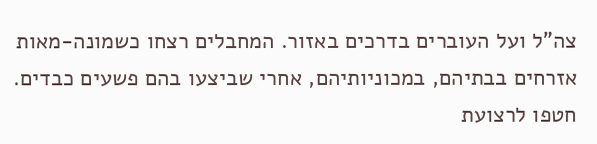צה"ל ועל העוברים בדרכים באזור. המחבלים רצחו כשמונה-מאות אזרחים בבתיהם, במכוניותיהם, אחרי שביצעו בהם פשעים כבדים. חטפו לרצועת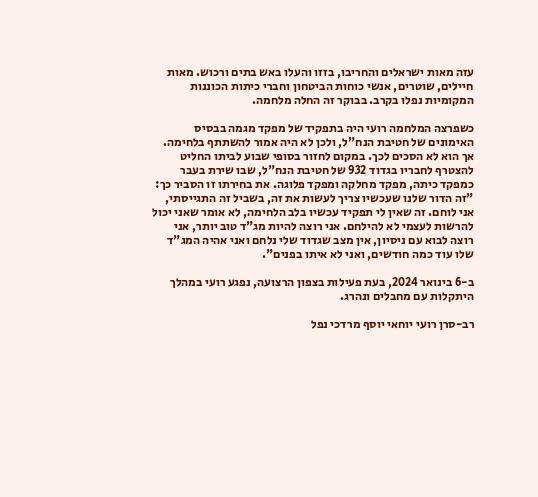עזה מאות ישראלים והחריבו, בזזו והעלו באש בתים ורכוש. מאות חיילים, שוטרים, אנשי כוחות הביטחון וחברי כיתות הכוננות המקומיות נפלו בקרב. בבוקר זה החלה מלחמה.

כשפרצה המלחמה רועי היה בתפקיד של מפקד מגמה בבסיס האימונים של חטיבת הנח"ל, ולכן לא היה אמור להשתתף בלחימה. אך הוא לא הסכים לכך. במקום לחזור בסופי שבוע לביתו החליט להצטרף לחבריו בגדוד 932 של חטיבת הנח"ל, שבו שירת בעבר כמפקד כיתה, מפקד מחלקה ומפקד פלוגה. את בחירתו זו הסביר כך: "זה הדור שלנו שעכשיו צריך לעשות את זה, בשביל זה התגייסתי, אני לוחם. זה שאין לי תפקיד עכשיו בלב הלחימה, לא אומר שאני יכול להרשות לעצמי לא להילחם. אני רוצה להיות מג"ד טוב יותר, אני רוצה לבוא עם ניסיון, אין מצב שגדוד שלי נלחם ואני אהיה המג"ד שלו עוד כמה חודשים, ואני לא איתו בפנים".

ב-6 בינואר 2024, בעת פעילות בצפון הרצועה, נפגע רועי במהלך היתקלות עם מחבלים ונהרג.

רב-סרן רועי יוחאי יוסף מרדכי נפל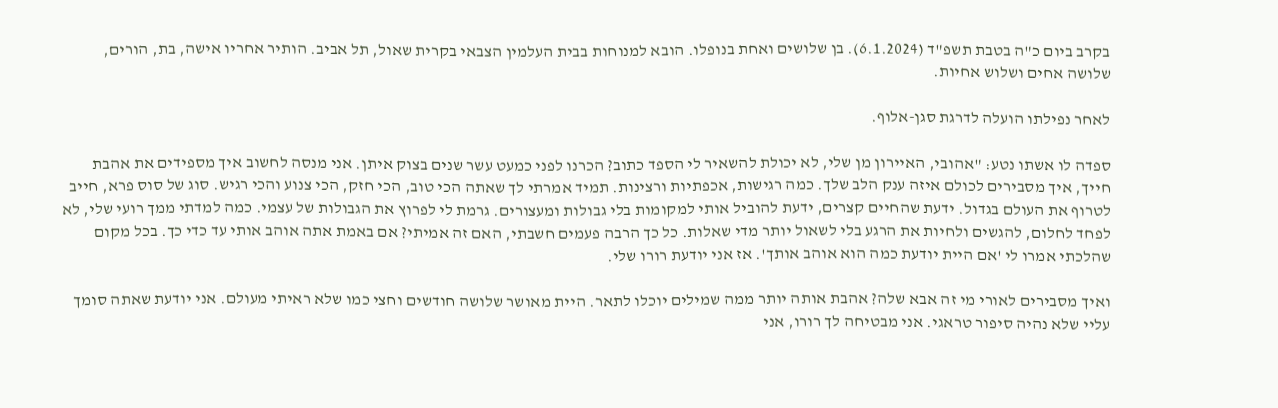בקרב ביום כ"ה בטבת תשפ"ד (6.1.2024). בן שלושים ואחת בנופלו. הובא למנוחות בבית העלמין הצבאי בקרית שאול, תל אביב. הותיר אחריו אישה, בת, הורים, שלושה אחים ושלוש אחיות.

לאחר נפילתו הועלה לדרגת סגן-אלוף.

ספדה לו אשתו נטע: "אהובי, האיירון מן שלי, לא יכולת להשאיר לי הספד כתוב? הכרנו לפני כמעט עשר שנים בצוק איתן. אני מנסה לחשוב איך מספידים את אהבת חייך, איך מסבירים לכולם איזה ענק הלב שלך. כמה רגישות, אכפתיות ורצינות. תמיד אמרתי לך שאתה הכי טוב, הכי חזק, הכי צנוע והכי רגיש. סוג של סוס פרא, חייב לטרוף את העולם בגדול. ידעת שהחיים קצרים, ידעת להוביל אותי למקומות בלי גבולות ומעצורים. גרמת לי לפרוץ את הגבולות של עצמי. כמה למדתי ממך רועי שלי, לא לפחד לחלום, להגשים ולחיות את הרגע בלי לשאול יותר מדי שאלות. כל כך הרבה פעמים חשבתי, האם זה אמיתי? אם באמת אתה אוהב אותי עד כדי כך. בכל מקום שהלכתי אמרו לי 'אם היית יודעת כמה הוא אוהב אותך'. אז אני יודעת רורו שלי.

ואיך מסבירים לאורי מי זה אבא שלה? אהבת אותה יותר ממה שמילים יוכלו לתאר. היית מאושר שלושה חודשים וחצי כמו שלא ראיתי מעולם. אני יודעת שאתה סומך עליי שלא נהיה סיפור טראגי. אני מבטיחה לך רורו, אני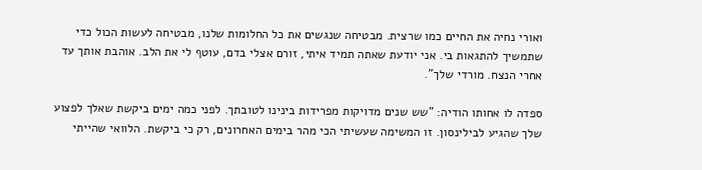ואורי נחיה את החיים כמו שרצית. מבטיחה שנגשים את כל החלומות שלנו, מבטיחה לעשות הכול כדי שתמשיך להתגאות בי. אני יודעת שאתה תמיד איתי, זורם אצלי בדם, עוטף לי את הלב. אוהבת אותך עד אחרי הנצח. מורדי שלך".

ספדה לו אחותו הודיה: "שש שנים מדויקות מפרידות בינינו לטובתך. לפני כמה ימים ביקשת שאלך לפצוע שלך שהגיע לבילינסון. זו המשימה שעשיתי הכי מהר בימים האחרונים, רק כי ביקשת. הלוואי שהייתי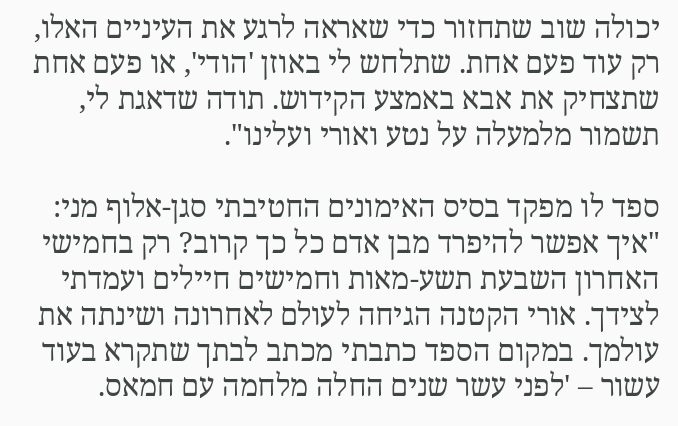יכולה שוב שתחזור כדי שאראה לרגע את העיניים האלו, רק עוד פעם אחת. שתלחש לי באוזן 'הודי', או פעם אחת שתצחיק את אבא באמצע הקידוש. תודה שדאגת לי, תשמור מלמעלה על נטע ואורי ועלינו".

ספד לו מפקד בסיס האימונים החטיבתי סגן-אלוף מני: "איך אפשר להיפרד מבן אדם כל כך קרוב? רק בחמישי האחרון השבעת תשע-מאות וחמישים חיילים ועמדתי לצידך. אורי הקטנה הגיחה לעולם לאחרונה ושינתה את עולמך. במקום הספד כתבתי מכתב לבתך שתקרא בעוד עשור – 'לפני עשר שנים החלה מלחמה עם חמאס.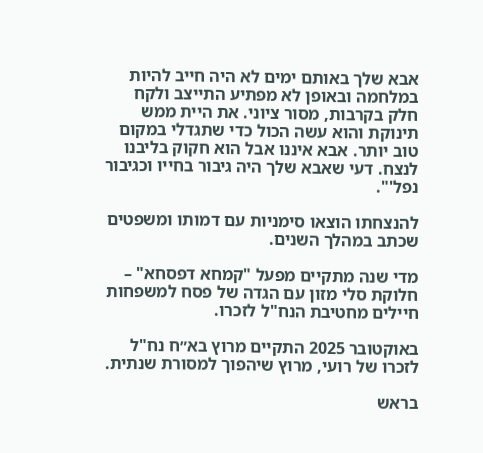אבא שלך באותם ימים לא היה חייב להיות במלחמה ובאופן לא מפתיע התייצב ולקח חלק בקרבות, מסור ציוני. את היית ממש תינוקת והוא עשה הכול כדי שתגדלי במקום טוב יותר. אבא איננו אבל הוא חקוק בליבנו לנצח. דעי שאבא שלך היה גיבור בחייו וכגיבור נפל'".

להנצחתו הוצאו סימניות עם דמותו ומשפטים שכתב במהלך השנים.

מדי שנה מתקיים מפעל "קמחא דפסחא" – חלוקת סלי מזון עם הגדה של פסח למשפחות חיילים מחטיבת הנח"ל לזכרו.

באוקטובר 2025 התקיים מרוץ בא״ח נח"ל לזכרו של רועי, מרוץ שיהפוך למסורת שנתית.

בראש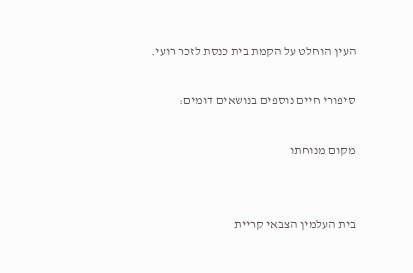העין הוחלט על הקמת בית כנסת לזכר רועי.

סיפורי חיים נוספים בנושאים דומים:

מקום מנוחתו


בית העלמין הצבאי קריית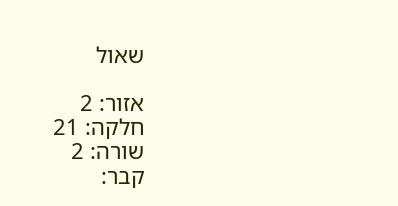שאול

אזור: 2
חלקה: 21
שורה: 2
קבר: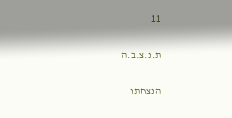11

ת.נ.צ.ב.ה

הנצחתו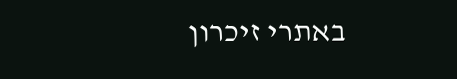באתרי זיכרון